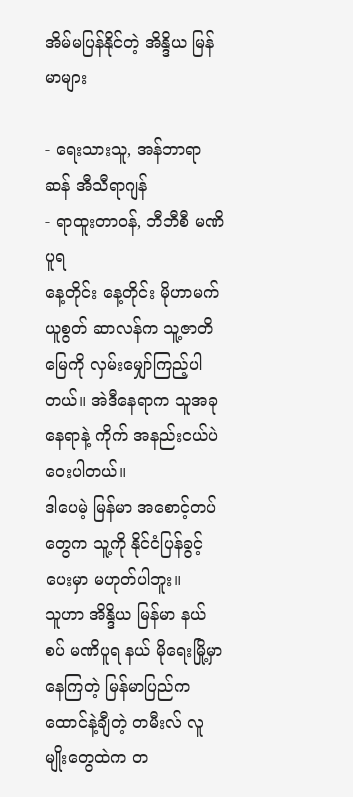အိမ်မပြန်နိုင်တဲ့ အိန္ဒိယ မြန်မာများ

- ရေးသားသူ, အန်ဘာရာဆန် အီသီရာဂျန်
- ရာထူးတာဝန်, ဘီဘီစီ မဏိပူရ
နေ့တိုင်း နေ့တိုင်း မိုဟာမက် ယူစွတ် ဆာလန်က သူ့ဇာတိမြေကို လှမ်းမျှော်ကြည့်ပါတယ်။ အဲဒီနေရာက သူအခုနေရာနဲ့ ကိုက် အနည်းငယ်ပဲ ဝေးပါတယ်။
ဒါပေမဲ့ မြန်မာ အစောင့်တပ်တွေက သူ့ကို နိုင်ငံပြန်ခွင့် ပေးမှာ မဟုတ်ပါဘူး။
သူဟာ အိန္ဒိယ မြန်မာ နယ်စပ် မဏိပူရ နယ် မိုရေးမြို့မှာ နေကြတဲ့ မြန်မာပြည်က ထောင်နဲ့ချီတဲ့ တမီးလ် လူမျိုးတွေထဲက တ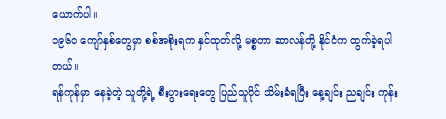ယောက်ပါ။
၁၉၆ဝ ကျော်နှစ်တွေမှာ စစ်အစိုးရက နှင်ထုတ်လို့ မစ္စတာ ဆာလန်တို့ နိုင်ငံက ထွက်ခဲ့ရပါတယ်။
ရန်ကုန်မှာ နေခဲ့တဲ့ သူတို့ရဲ့ စီးပွားရေးတွေ ပြည်သူပိုင် သိမ်းခံရပြီး နေ့ချင်း ညချင်း ကုန်း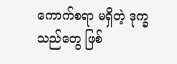ကောက်စရာ မရှိတဲ့ ဒုက္ခသည်တွေ ဖြစ်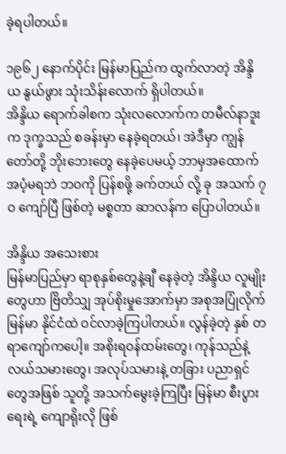ခဲ့ရပါတယ်။

၁၉၆၂ နောက်ပိုင်း မြန်မာပြည်က ထွက်လာတဲ့ အိန္ဒိယ နွယ်ဖွား သုံးသိန်းလောက် ရှိပါတယ်။
အိန္ဒိယ ရောက်ခါစက သုံးလလောက်က တမီလ်နာဒူးက ဒုက္ခသည် စခန်းမှာ နေခဲ့ရတယ်၊ အဲဒီမှာ ကျွန်တော်တို့ ဘိုးဘေးတွေ နေခဲ့ပေမယ့် ဘာမှအထောက်အပံ့မရဘဲ ဘဝကို ပြန်စဖို့ ခက်တယ် လို့ ခု အသက် ၇ဝ ကျော်ပြီ ဖြစ်တဲ့ မစ္စတာ ဆာလန်က ပြောပါတယ်။

အိန္ဒိယ အသေးစား
မြန်မာပြည်မှာ ရာစုနှစ်တွေနဲ့ချီ နေခဲ့တဲ့ အိန္ဒိယ လူမျိုးတွေဟာ ဗြိတိသျှ အုပ်စိုးမှုအောက်မှာ အစုအပြုံလိုက် မြန်မာ နိုင်ငံထဲ ဝင်လာခဲ့ကြပါတယ်။ လွန်ခဲ့တဲ့ နှစ် တရာကျော်ကပေါ့။ အစိုးရဝန်ထမ်းတွေ၊ ကုန်သည်နဲ့ လယ်သမားတွေ၊ အလုပ်သမားနဲ့ တခြား ပညာရှင်တွေအဖြစ် သူတို့ အသက်မွေးခဲ့ကြပြီး မြန်မာ စီးပွားရေးရဲ့ ကျောရိုးလို ဖြစ်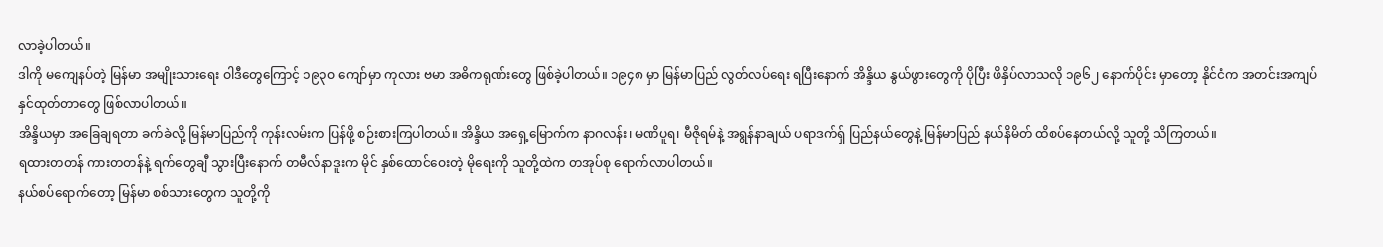လာခဲ့ပါတယ်။
ဒါကို မကျေနပ်တဲ့ မြန်မာ အမျိုးသားရေး ဝါဒီတွေကြောင့် ၁၉၃ဝ ကျော်မှာ ကုလား ဗမာ အဓိကရုဏ်းတွေ ဖြစ်ခဲ့ပါတယ်။ ၁၉၄၈ မှာ မြန်မာပြည် လွတ်လပ်ရေး ရပြီးနောက် အိန္ဒိယ နွယ်ဖွားတွေကို ပိုပြီး ဖိနှိပ်လာသလို ၁၉၆၂ နောက်ပိုင်း မှာတော့ နိုင်ငံက အတင်းအကျပ် နှင်ထုတ်တာတွေ ဖြစ်လာပါတယ်။
အိန္ဒိယမှာ အခြေချရတာ ခက်ခဲလို့ မြန်မာပြည်ကို ကုန်းလမ်းက ပြန်ဖို့ စဉ်းစားကြပါတယ်။ အိန္ဒိယ အရှေ့မြောက်က နာဂလန်း၊ မဏိပူရ၊ မီဇိုရမ်နဲ့ အရွန်နာချယ် ပရာဒက်ရှ် ပြည်နယ်တွေနဲ့ မြန်မာပြည် နယ်နိမိတ် ထိစပ်နေတယ်လို့ သူတို့ သိကြတယ်။
ရထားတတန် ကားတတန်နဲ့ ရက်တွေချီ သွားပြီးနောက် တမီလ်နာဒူးက မိုင် နှစ်ထောင်ဝေးတဲ့ မိုရေးကို သူတို့ထဲက တအုပ်စု ရောက်လာပါတယ်။
နယ်စပ်ရောက်တော့ မြန်မာ စစ်သားတွေက သူတို့ကို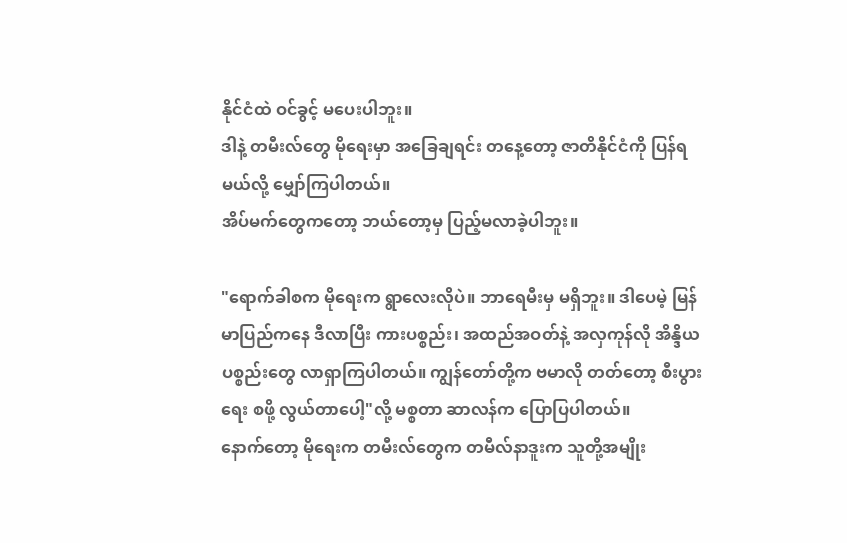နိုင်ငံထဲ ဝင်ခွင့် မပေးပါဘူး။
ဒါနဲ့ တမီးလ်တွေ မိုရေးမှာ အခြေချရင်း တနေ့တော့ ဇာတိနိုင်ငံကို ပြန်ရမယ်လို့ မျှော်ကြပါတယ်။
အိပ်မက်တွေကတော့ ဘယ်တော့မှ ပြည့်မလာခဲ့ပါဘူး။

"ရောက်ခါစက မိုရေးက ရွာလေးလိုပဲ။ ဘာရေမီးမှ မရှိဘူး။ ဒါပေမဲ့ မြန်မာပြည်ကနေ ဒီလာပြီး ကားပစ္စည်း၊ အထည်အဝတ်နဲ့ အလှကုန်လို အိန္ဒိယ ပစ္စည်းတွေ လာရှာကြပါတယ်။ ကျွန်တော်တို့က ဗမာလို တတ်တော့ စီးပွားရေး စဖို့ လွယ်တာပေါ့"လို့ မစ္စတာ ဆာလန်က ပြောပြပါတယ်။
နောက်တော့ မိုရေးက တမီးလ်တွေက တမီလ်နာဒူးက သူတို့အမျိုး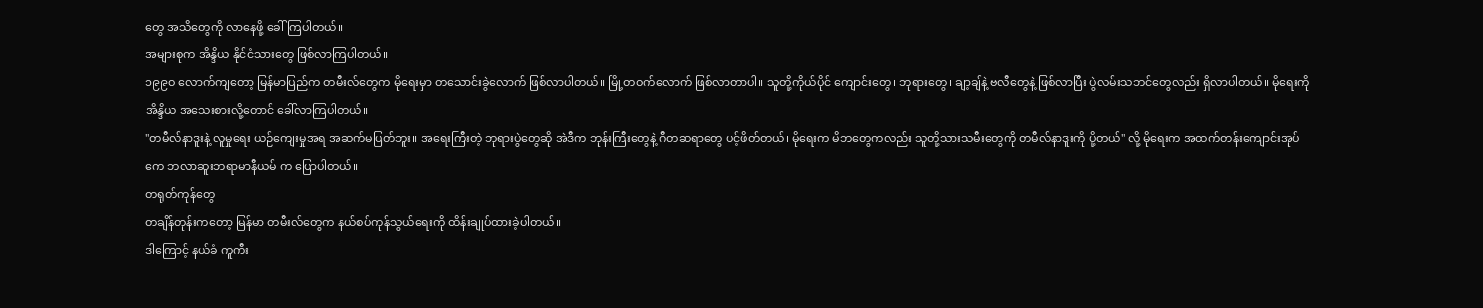တွေ အသိတွေကို လာနေဖို့ ခေါ်ကြပါတယ်။
အများစုက အိန္ဒိယ နိုင်ငံသားတွေ ဖြစ်လာကြပါတယ်။
၁၉၉ဝ လောက်ကျတော့ မြန်မာပြည်က တမီးလ်တွေက မိုရေးမှာ တသောင်းခွဲလောက် ဖြစ်လာပါတယ်။ မြို့တဝက်လောက် ဖြစ်လာတာပါ။ သူတို့ကိုယ်ပိုင် ကျောင်းတွေ၊ ဘုရားတွေ၊ ချာ့ချ်နဲ့ ဗလီတွေနဲ့ ဖြစ်လာပြီး ပွဲလမ်းသဘင်တွေလည်း ရှိလာပါတယ်။ မိုရေးကို အိန္ဒိယ အသေးစားလို့တောင် ခေါ်လာကြပါတယ်။
"တမီလ်နာဒူးနဲ့ လူမှုရေး ယဉ်ကျေးမှုအရ အဆက်မပြတ်ဘူး။ အရေးကြီးတဲ့ ဘုရားပွဲတွေဆို အဲဒီက ဘုန်းကြီးတွေနဲ့ ဂီတဆရာတွေ ပင့်ဖိတ်တယ်၊ မိုရေးက မိဘတွေကလည်း သူတို့သားသမီးတွေကို တမီလ်နာဒူးကို ပို့တယ်" လို့ မိုရေးက အထက်တန်းကျောင်းအုပ် ကေ ဘလာဆူးဘရာမာနီယမ် က ပြောပါတယ်။
တရုတ်ကုန်တွေ
တချိန်တုန်းကတော့ မြန်မာ တမီးလ်တွေက နယ်စပ်ကုန်သွယ်ရေးကို ထိန်းချုပ်ထားခဲ့ပါတယ်။
ဒါကြောင့် နယ်ခံ ကူကီး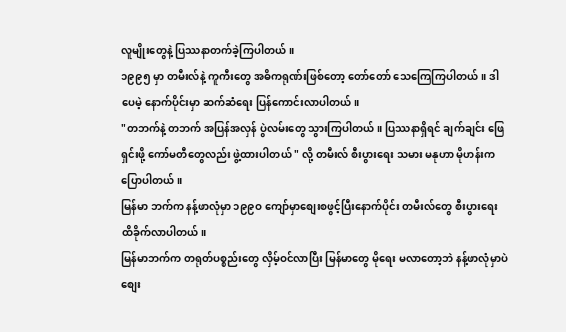လူမျိုးတွေနဲ့ ပြဿနာတက်ခဲ့ကြပါတယ်။
၁၉၉၅ မှာ တမီးလ်နဲ့ ကူကီးတွေ အဓိကရုဏ်းဖြစ်တော့ တော်တော် သေကြေကြပါတယ်။ ဒါပေမဲ့ နောက်ပိုင်းမှာ ဆက်ဆံရေး ပြန်ကောင်းလာပါတယ်။
"တဘက်နဲ့ တဘက် အပြန်အလှန် ပွဲလမ်းတွေ သွားကြပါတယ်။ ပြဿနာရှိရင် ချက်ချင်း ဖြေရှင်းဖို့ ကော်မတီတွေလည်း ဖွဲ့ထားပါတယ် " လို့ တမီးလ် စီးပွားရေး သမား မနုဟာ မိုဟန်းက ပြောပါတယ်။
မြန်မာ ဘက်က နန့်ဖာလုံမှာ ၁၉၉ဝ ကျော်မှာစျေးစဖွင့်ပြီးနောက်ပိုင်း တမီးလ်တွေ စီးပွားရေး ထိခိုက်လာပါတယ်။
မြန်မာဘက်က တရုတ်ပစ္စည်းတွေ လှိမ့်ဝင်လာပြီး မြန်မာတွေ မိုရေး မလာတော့ဘဲ နန့်ဖာလုံမှာပဲ စျေး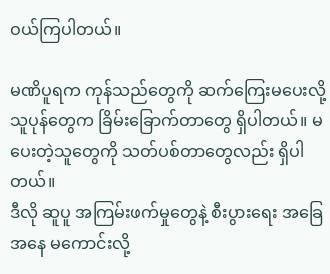ဝယ်ကြပါတယ်။

မဏိပူရက ကုန်သည်တွေကို ဆက်ကြေးမပေးလို့ သူပုန်တွေက ခြိမ်းခြောက်တာတွေ ရှိပါတယ်။ မပေးတဲ့သူတွေကို သတ်ပစ်တာတွေလည်း ရှိပါတယ်။
ဒီလို ဆူပူ အကြမ်းဖက်မှုတွေနဲ့ စီးပွားရေး အခြေအနေ မကောင်းလို့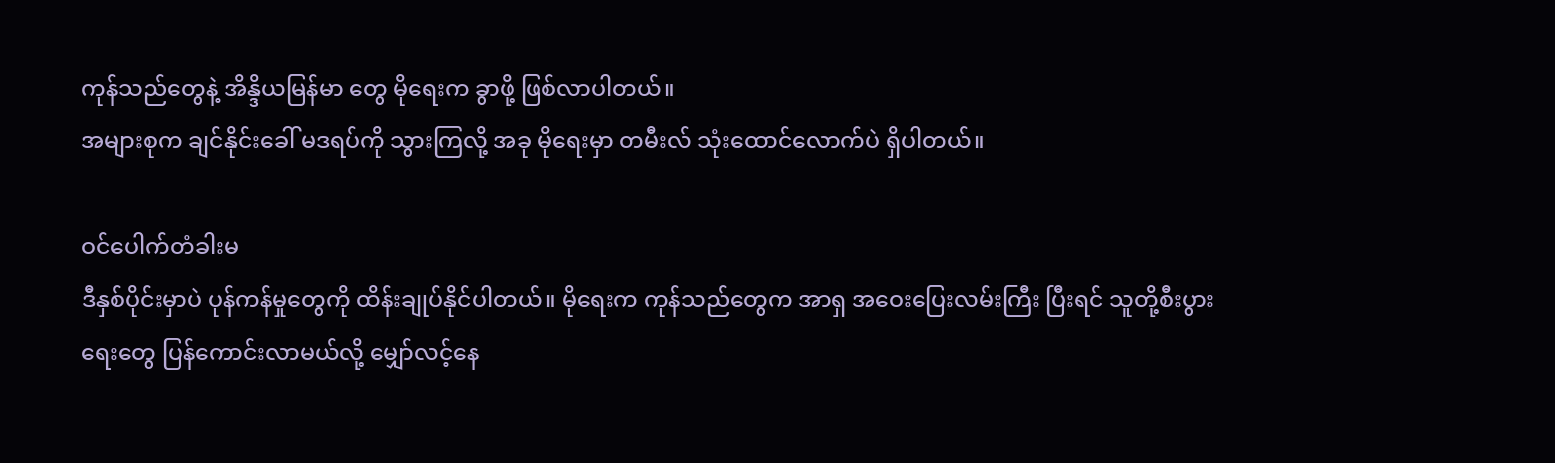ကုန်သည်တွေနဲ့ အိန္ဒိယမြန်မာ တွေ မိုရေးက ခွာဖို့ ဖြစ်လာပါတယ်။
အများစုက ချင်နိုင်းခေါ် မဒရပ်ကို သွားကြလို့ အခု မိုရေးမှာ တမီးလ် သုံးထောင်လောက်ပဲ ရှိပါတယ်။

ဝင်ပေါက်တံခါးမ
ဒီနှစ်ပိုင်းမှာပဲ ပုန်ကန်မှုတွေကို ထိန်းချုပ်နိုင်ပါတယ်။ မိုရေးက ကုန်သည်တွေက အာရှ အဝေးပြေးလမ်းကြီး ပြီးရင် သူတို့စီးပွားရေးတွေ ပြန်ကောင်းလာမယ်လို့ မျှော်လင့်နေ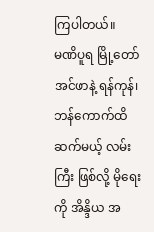ကြပါတယ်။
မဏိပူရ မြို့တော် အင်ဖာနဲ့ ရန်ကုန်၊ ဘန်ကောက်ထိ ဆက်မယ့် လမ်းကြီး ဖြစ်လို့ မိုရေးကို အိန္ဒိယ အ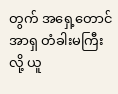တွက် အရှေ့တောင်အာရှ တံခါးမကြီးလို့ ယူ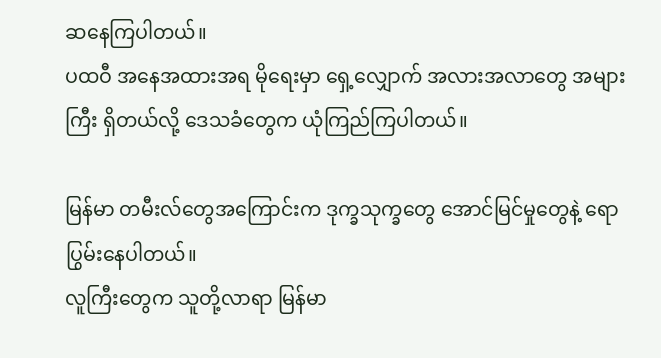ဆနေကြပါတယ်။
ပထဝီ အနေအထားအရ မိုရေးမှာ ရှေ့လျှောက် အလားအလာတွေ အများကြီး ရှိတယ်လို့ ဒေသခံတွေက ယုံကြည်ကြပါတယ်။

မြန်မာ တမီးလ်တွေအကြောင်းက ဒုက္ခသုက္ခတွေ အောင်မြင်မှုတွေနဲ့ ရောပြွမ်းနေပါတယ်။
လူကြီးတွေက သူတို့လာရာ မြန်မာ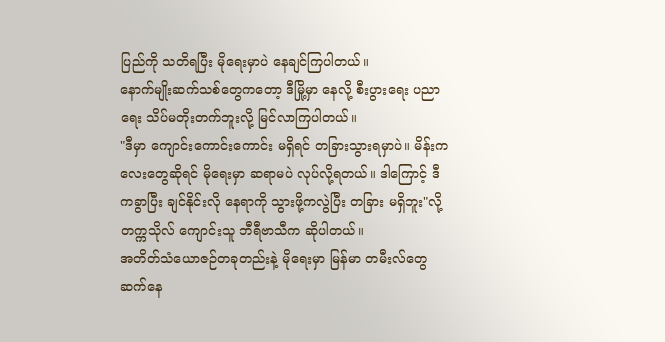ပြည်ကို သတိရပြီး မိုရေးမှာပဲ နေချင်ကြပါတယ်။
နောက်မျိုးဆက်သစ်တွေကတော့ ဒီမြို့မှာ နေလို့ စီးပွားရေး ပညာရေး သိပ်မတိုးတက်ဘူးလို့ မြင်လာကြပါတယ်။
"ဒီမှာ ကျောင်းကောင်းကောင်း မရှိရင် တခြားသွားရမှာပဲ။ မိန်းကလေးတွေဆိုရင် မိုရေးမှာ ဆရာမပဲ လုပ်လို့ရတယ်။ ဒါကြောင့် ဒီကခွာပြီး ချင်နိုင်းလို နေရာကို သွားဖို့ကလွဲပြီး တခြား မရှိဘူး"လို့ တက္ကသိုလ် ကျောင်းသူ ဘီရီဗာသီက ဆိုပါတယ်။
အတိတ်သံယောဇဉ်တခုတည်းနဲ့ မိုရေးမှာ မြန်မာ တမီးလ်တွေ ဆက်နေ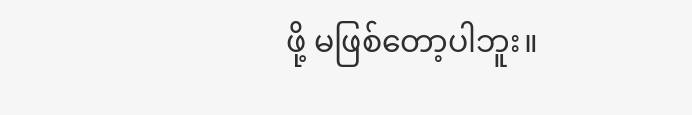ဖို့ မဖြစ်တော့ပါဘူး။